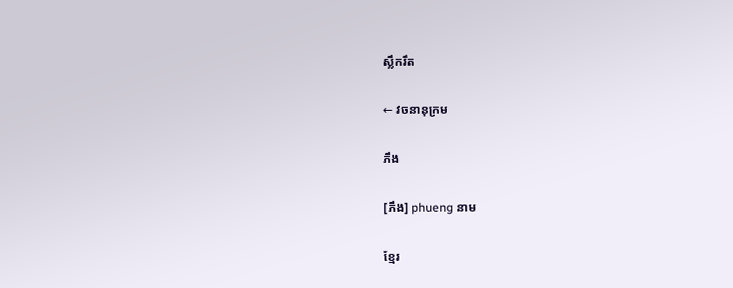ស្លឹករឹត

← វចនានុក្រម

ភឹង

[ភឹង] phueng នាម

ខ្មែរ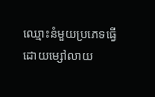ឈ្មោះនំមួយប្រភេទធ្វើដោយម្សៅលាយ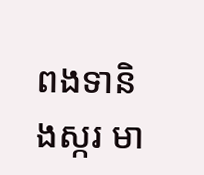ពងទានិងស្ករ មា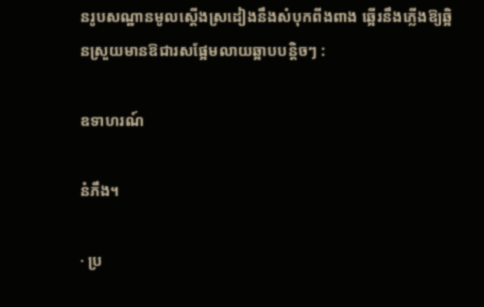នរូបសណ្ឋានមូលស្ដើងស្រដៀងនឹងសំបុកពីងពាង ឆ្អើរនឹងភ្លើងឱ្យឆ្អិនស្រួយមានឱជារសផ្អែមលាយឆ្អាបបន្តិចៗ :

ឧទាហរណ៍

នំភឹង។

· ប្រ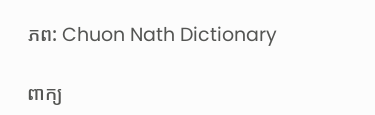ភព: Chuon Nath Dictionary

ពាក្យ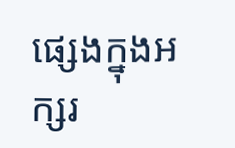ផ្សេងក្នុងអក្សរ